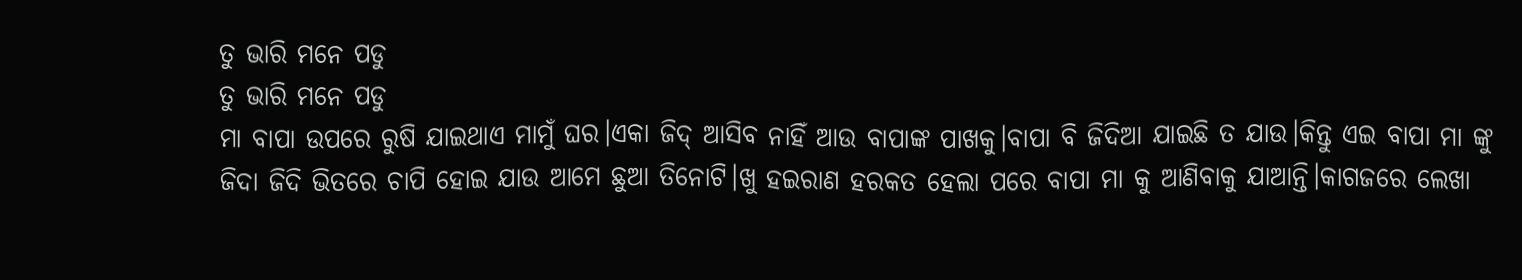ତୁ ଭାରି ମନେ ପଡୁ
ତୁ ଭାରି ମନେ ପଡୁ
ମା ବାପା ଉପରେ ରୁଷି ଯାଇଥାଏ ମାମୁଁ ଘର।ଏକା ଜିଦ୍ ଆସିବ ନାହିଁ ଆଉ ବାପାଙ୍କ ପାଖକୁ।ବାପା ବି ଜିଦିଆ ଯାଇଛି ତ ଯାଉ।କିନ୍ତୁ ଏଇ ବାପା ମା ଙ୍କୁ ଜିଦା ଜିଦି ଭିତରେ ଚାପି ହୋଇ ଯାଉ ଆମେ ଛୁଆ ତିନୋଟି।ଖୁ ହଇରାଣ ହରକତ ହେଲା ପରେ ବାପା ମା କୁ ଆଣିବାକୁ ଯାଆନ୍ତି।କାଗଜରେ ଲେଖା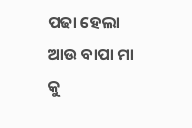ପଢା ହେଲା ଆଉ ବାପା ମା କୁ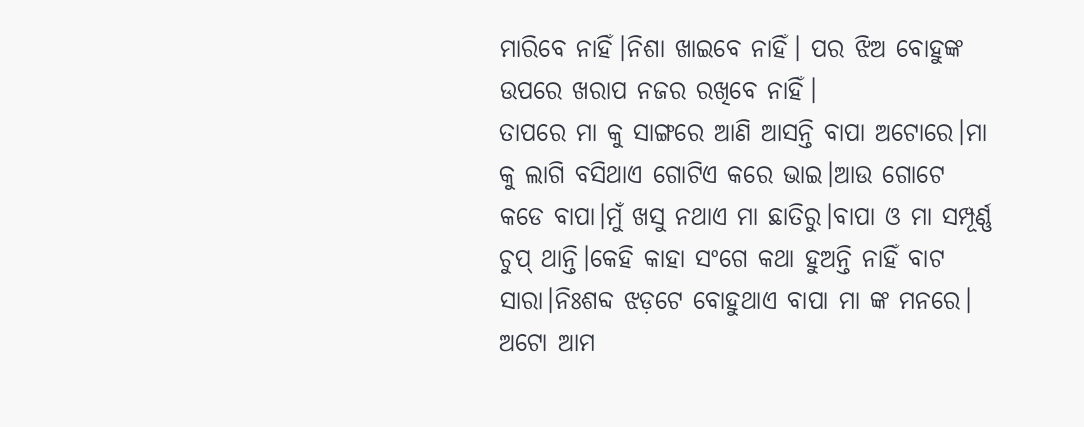ମାରିବେ ନାହିଁ।ନିଶା ଖାଇବେ ନାହିଁ। ପର ଝିଅ ବୋହୁଙ୍କ ଉପରେ ଖରାପ ନଜର ରଖିବେ ନାହିଁ।
ତାପରେ ମା କୁ ସାଙ୍ଗରେ ଆଣି ଆସନ୍ତି ବାପା ଅଟୋରେ।ମା କୁ ଲାଗି ବସିଥାଏ ଗୋଟିଏ କରେ ଭାଇ।ଆଉ ଗୋଟେ କଡେ ବାପା।ମୁଁ ଖସୁ ନଥାଏ ମା ଛାତିରୁ।ବାପା ଓ ମା ସମ୍ପୂର୍ଣ୍ଣ ଚୁପ୍ ଥାନ୍ତି।କେହି କାହା ସଂଗେ କଥା ହୁଅନ୍ତି ନାହିଁ ବାଟ ସାରା।ନିଃଶବ୍ଦ ଝଡ଼ଟେ ବୋହୁଥାଏ ବାପା ମା ଙ୍କ ମନରେ।
ଅଟୋ ଆମ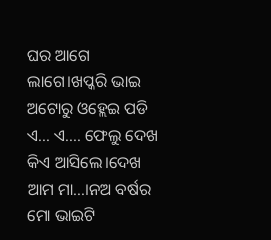ଘର ଆଗେ ଲାଗେ।ଖପ୍କରି ଭାଇ ଅଟୋରୁ ଓହ୍ଲେଇ ପଡି ଏ... ଏ.... ଫେଲୁ ଦେଖ କିଏ ଆସିଲେ।ଦେଖ ଆମ ମା...।ନଅ ବର୍ଷର ମୋ ଭାଇଟି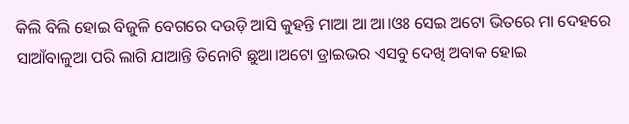କିଲି ବିଲି ହୋଇ ବିଜୁଳି ବେଗରେ ଦଉଡ଼ି ଆସି କୁହନ୍ତି ମାଆ ଆ ଆ।ଓଃ ସେଇ ଅଟୋ ଭିତରେ ମା ଦେହରେ ସାଆଁବାଳୁଆ ପରି ଲାଗି ଯାଆନ୍ତି ତିନୋଟି ଛୁଆ।ଅଟୋ ଡ୍ରାଇଭର ଏସବୁ ଦେଖି ଅବାକ ହୋଇ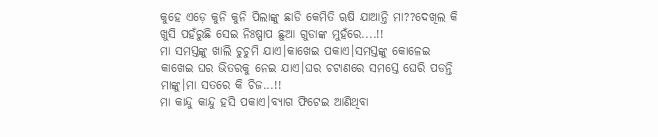କୁହେ ଏଡ଼େ କୁନି କୁନି ପିଲାଙ୍କୁ ଛାଡି କେମିତି ୠଷି ଯାଆନ୍ତି ମା??ଦେଖିଲ କି ଖୁସି ପହଁରୁଛି ସେଇ ନିଃଷ୍ପାପ ଛୁଆ ଗୁଡାଙ୍କ ମୁହଁରେ....!!
ମା ସମସ୍ତଙ୍କୁ ଖାଲି ଚୁଚୁମି ଯାଏ।କାଖେଇ ପକାଏ।ସମସ୍ତଙ୍କୁ କୋଳେଇ କାଖେଇ ଘର ଭିତରକୁ ନେଇ ଯାଏ।ଘର ଚଟାଣରେ ସମସ୍ତେ ଘେରି ପଡନ୍ତି ମାଙ୍କୁ।ମା ସତରେ କି ଚିଜ...!!
ମା କାନ୍ଦୁ କାନ୍ଦୁ ହସି ପକାଏ।ବ୍ୟାଗ ଫିଟେଇ ଆଣିଥିବା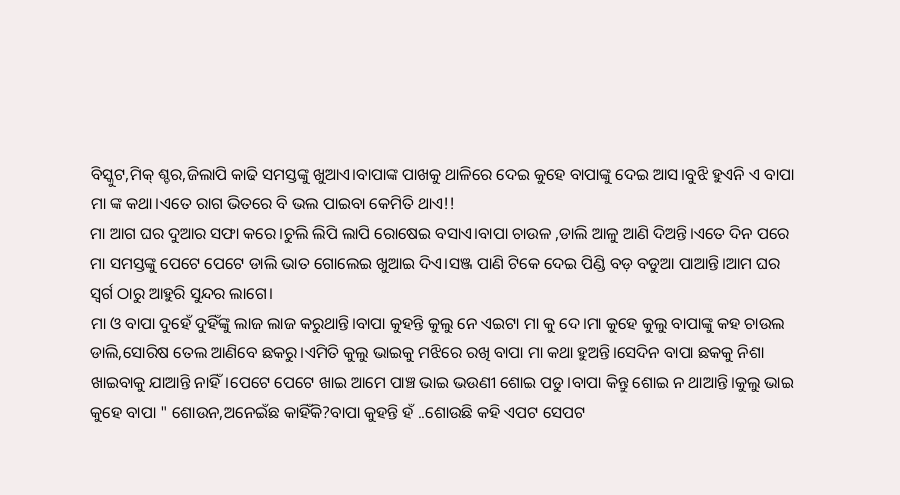ବିସ୍କୁଟ,ମିକ୍ ଶ୍ଚର,ଜିଲାପି କାଢି ସମସ୍ତଙ୍କୁ ଖୁଆଏ।ବାପାଙ୍କ ପାଖକୁ ଥାଳିରେ ଦେଇ କୁହେ ବାପାଙ୍କୁ ଦେଇ ଆସ।ବୁଝି ହୁଏନି ଏ ବାପା ମା ଙ୍କ କଥା।ଏତେ ରାଗ ଭିତରେ ବି ଭଲ ପାଇବା କେମିତି ଥାଏ!!
ମା ଆଗ ଘର ଦୁଆର ସଫା କରେ।ଚୁଲି ଲିପି ଲାପି ରୋଷେଇ ବସାଏ।ବାପା ଚାଉଳ ,ଡାଲି ଆଳୁ ଆଣି ଦିଅନ୍ତି।ଏତେ ଦିନ ପରେ ମା ସମସ୍ତଙ୍କୁ ପେଟେ ପେଟେ ଡାଲି ଭାତ ଗୋଲେଇ ଖୁଆଇ ଦିଏ।ସଞ୍ଜ ପାଣି ଟିକେ ଦେଇ ପିଣ୍ଡି ବଡ଼ ବଡୁଆ ପାଆନ୍ତି।ଆମ ଘର ସ୍ୱର୍ଗ ଠାରୁ ଆହୁରି ସୁନ୍ଦର ଲାଗେ।
ମା ଓ ବାପା ଦୁହେଁ ଦୁହିଁଙ୍କୁ ଲାଜ ଲାଜ କରୁଥାନ୍ତି।ବାପା କୁହନ୍ତି କୁଲୁ ନେ ଏଇଟା ମା କୁ ଦେ।ମା କୁହେ କୁଲୁ ବାପାଙ୍କୁ କହ ଚାଉଲ ଡାଲି,ସୋରିଷ ତେଲ ଆଣିବେ ଛକରୁ।ଏମିତି କୁଲୁ ଭାଇକୁ ମଝିରେ ରଖି ବାପା ମା କଥା ହୁଅନ୍ତି।ସେଦିନ ବାପା ଛକକୁ ନିଶା ଖାଇବାକୁ ଯାଆନ୍ତି ନାହିଁ।ପେଟେ ପେଟେ ଖାଇ ଆମେ ପାଞ୍ଚ ଭାଇ ଭଉଣୀ ଶୋଇ ପଡୁ।ବାପା କିନ୍ତୁ ଶୋଇ ନ ଥାଆନ୍ତି।କୁଲୁ ଭାଇ କୁହେ ବାପା " ଶୋଉନ,ଅନେଇଁଛ କାହିଁକି?ବାପା କୁହନ୍ତି ହଁ ..ଶୋଉଛି କହି ଏପଟ ସେପଟ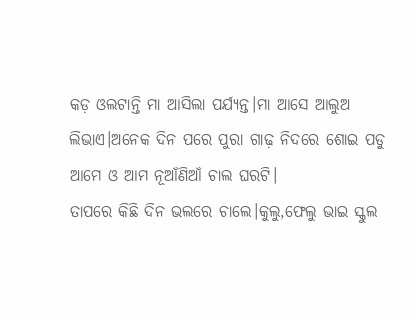କଡ଼ ଓଲଟାନ୍ତି ମା ଆସିଲା ପର୍ଯ୍ୟନ୍ତ।ମା ଆସେ ଆଲୁଅ ଲିଭାଏ।ଅନେକ ଦିନ ପରେ ପୁରା ଗାଢ଼ ନିଦରେ ଶୋଇ ପଡୁ ଆମେ ଓ ଆମ ନୂଆଁଣିଆଁ ଚାଲ ଘରଟି।
ତାପରେ କିଛି ଦିନ ଭଲରେ ଚାଲେ।କୁଲୁ,ଫେଲୁ ଭାଇ ସ୍କୁଲ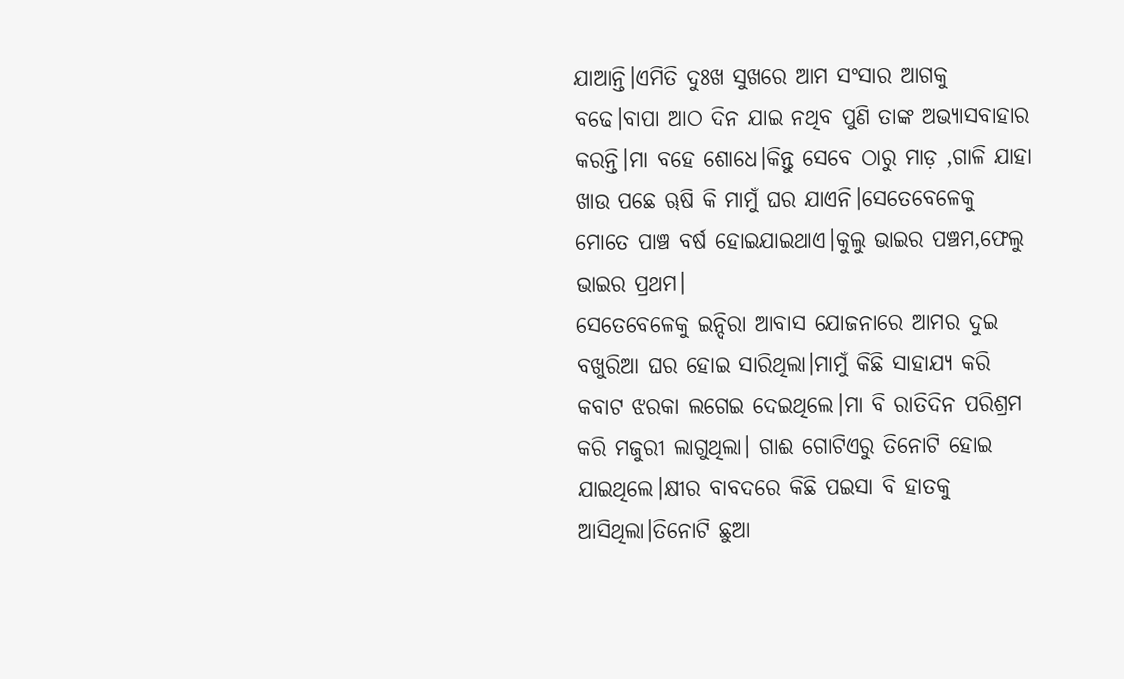ଯାଆନ୍ତି।ଏମିତି ଦୁଃଖ ସୁଖରେ ଆମ ସଂସାର ଆଗକୁ ବଢେ।ବାପା ଆଠ ଦିନ ଯାଇ ନଥିବ ପୁଣି ତାଙ୍କ ଅଭ୍ୟାସବାହାର କରନ୍ତି।ମା ବହେ ଶୋଧେ।କିନ୍ତୁ ସେବେ ଠାରୁ ମାଡ଼ ,ଗାଳି ଯାହା ଖାଉ ପଛେ ୠଷି କି ମାମୁଁ ଘର ଯାଏନି।ସେତେବେଳେକୁ ମୋତେ ପାଞ୍ଚ ବର୍ଷ ହୋଇଯାଇଥାଏ।କୁଲୁ ଭାଇର ପଞ୍ଚମ,ଫେଲୁ ଭାଇର ପ୍ରଥମ।
ସେତେବେଳେକୁ ଇନ୍ଦିରା ଆବାସ ଯୋଜନାରେ ଆମର ଦୁଇ ବଖୁରିଆ ଘର ହୋଇ ସାରିଥିଲା।ମାମୁଁ କିଛି ସାହାଯ୍ୟ କରି କବାଟ ଝରକା ଲଗେଇ ଦେଇଥିଲେ।ମା ବି ରାତିଦିନ ପରିଶ୍ରମ କରି ମଜୁରୀ ଲାଗୁଥିଲା। ଗାଈ ଗୋଟିଏରୁ ତିନୋଟି ହୋଇ ଯାଇଥିଲେ।କ୍ଷୀର ବାବଦରେ କିଛି ପଇସା ବି ହାତକୁ ଆସିଥିଲା।ତିନୋଟି ଛୁଆ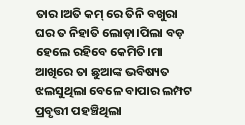ତାର।ଅତି କମ୍ ରେ ତିନି ବଖୁରା ଘର ତ ନିହାତି ଲୋଡ଼ା।ପିଲା ବଡ଼ ହେଲେ ରହିବେ କେମିତି।ମା ଆଖିରେ ତା ଛୁଆଙ୍କ ଭବିଷ୍ୟତ ଝଲସୁଥିଲା ବେଳେ ବାପାର ଲମ୍ପଟ ପ୍ରବୃତ୍ତୀ ପହଞ୍ଚିଥିଲା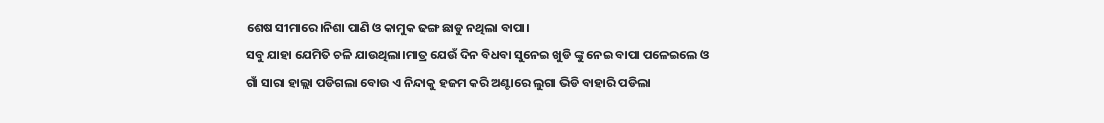ଶେଷ ସୀମାରେ।ନିଶା ପାଣି ଓ କାମୁକ ଢଙ୍ଗ ଛାଡୁ ନଥିଲା ବାପା।
ସବୁ ଯାହା ଯେମିତି ଚଳି ଯାଉଥିଲା।ମାତ୍ର ଯେଉଁ ଦିନ ବିଧବା ସୁନେଇ ଖୁଡି ଙ୍କୁ ନେଇ ବାପା ପଳେଇଲେ ଓ ଗାଁ ସାରା ହାଲ୍ଲା ପଡିଗଲା ବୋଉ ଏ ନିନ୍ଦାକୁ ହଜମ କରି ଅଣ୍ଟାରେ ଲୁଗା ଭିଡି ବାହାରି ପଡିଲା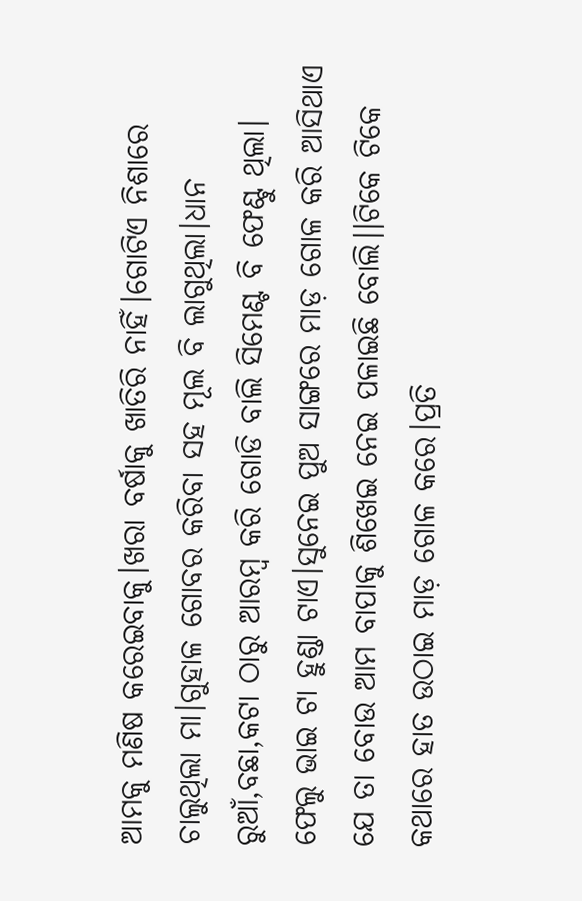ଆମକୁ ମଣିଷ କରେଇବାକୁ।ଖରା ବର୍ଷାକୁ ଖାତିରି ନାହିଁ।ଗୋଟିଏ ନିଶାରେ ଚାଲୁଥିଲା ମା।ଗୁହାଳ ଗୋବର କରିବା ସହ ମୂଲ ବି ଲାଗୁଥିଲା।ଧାନ ରୁଆଁ,ବଛା,କଟା ଠାରୁ ଆରମ୍ବ କରି ଗୋଡି ବାଲି ସିମେଣ୍ଟ ବି ଫେଣ୍ଟୁ ଥିଲା।
ଫେଲୁ ଭାଇ ଟା ହୁଣ୍ଡା ଟାଏ।ସୁନେଇ ପୁଅ ସାଙ୍ଗରେ ମାଡ଼ ଗୋଳ କରି ଆସିଥାଏ ଯେ ତା ବୋଉ ଆମ ବାପାକୁ ଶିଖେଇ ନେଇ ପଳାଇଛି ବୋଲି।।ଟିକେ ଟିକେ କଥାରେ ହାତ ଉଠାଇ ମାଡ଼ ଗୋଳ କରେ।ପ୍ରତି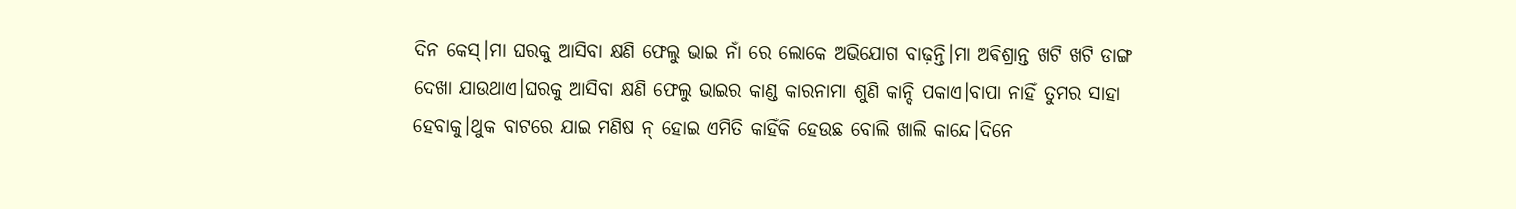ଦିନ କେସ୍।ମା ଘରକୁ ଆସିବା କ୍ଷଣି ଫେଲୁ ଭାଇ ନାଁ ରେ ଲୋକେ ଅଭିଯୋଗ ବାଢ଼ନ୍ତି।ମା ଅଵିଶ୍ରାନ୍ତ ଖଟି ଖଟି ଡାଙ୍ଗ ଦେଖା ଯାଉଥାଏ।ଘରକୁ ଆସିବା କ୍ଷଣି ଫେଲୁ ଭାଇର କାଣ୍ଡ କାରନାମା ଶୁଣି କାନ୍ଦି ପକାଏ।ବାପା ନାହିଁ ତୁମର ସାହା ହେବାକୁ।ଥୁକ ବାଟରେ ଯାଇ ମଣିଷ ନ୍ ହୋଇ ଏମିତି କାହିଁକି ହେଉଛ ବୋଲି ଖାଲି କାନ୍ଦେ।ଦିନେ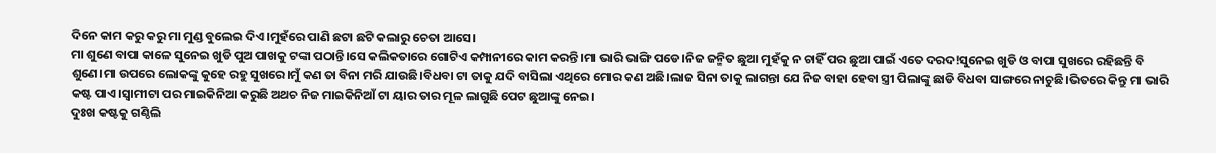ଦିନେ କାମ କରୁ କରୁ ମା ମୁଣ୍ଡ ବୁଲେଇ ଦିଏ।ମୁହଁରେ ପାଣି ଛଟା ଛଟି କଲାରୁ ଚେତା ଆସେ।
ମା ଶୁଣେ ବାପା କାଳେ ସୁନେଇ ଖୁଡି ପୁଅ ପାଖକୁ ଟଙ୍କା ପଠାନ୍ତି।ସେ କଲିକତାରେ ଗୋଟିଏ କମ୍ପାନୀରେ କାମ କରନ୍ତି।ମା ଭାରି ଭାଙ୍ଗି ପଡେ।ନିଜ ଜନ୍ମିତ ଛୁଆ ମୁହଁକୁ ନ ଚାହିଁ ପର ଛୁଆ ପାଇଁ ଏତେ ଦରଦ!ସୁନେଇ ଖୁଡି ଓ ବାପା ସୁଖରେ ରହିଛନ୍ତି ବି ଶୁଣେ।ମା ଉପରେ ଲୋକଙ୍କୁ କୁହେ ରହୁ ସୁଖରେ।ମୁଁ କଣ ତା ବିନା ମରି ଯାଉଛି।ବିଧବା ଟା ତାକୁ ଯଦି ବାସିଲା ଏଥିରେ ମୋର କଣ ଅଛି।ଲାଜ ସିନା ତାକୁ ଲାଗନ୍ତା ଯେ ନିଜ ବାହା ହେବା ସ୍ତ୍ରୀ ପିଲାଙ୍କୁ ଛାଡି ବିଧବା ସାଙ୍ଗରେ ନାଚୁଛି।ଭିତରେ କିନ୍ତୁ ମା ଭାରି କଷ୍ଟ ପାଏ।ସ୍ୱାମୀଟା ପର ମାଇକିନିଆ କରୁଛି ଅଥଚ ନିଜ ମାଇକିନିଆଁ ଟା ୟାର ତାର ମୂଳ ଲାଗୁଛି ପେଟ ଛୁଆଙ୍କୁ ନେଇ।
ଦୁଃଖ କଷ୍ଟକୁ ଗଣ୍ଠିଲି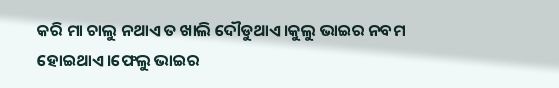କରି ମା ଚାଲୁ ନଥାଏ ତ ଖାଲି ଦୌଡୁଥାଏ।କୁଲୁ ଭାଇର ନବମ ହୋଇଥାଏ।ଫେଲୁ ଭାଇର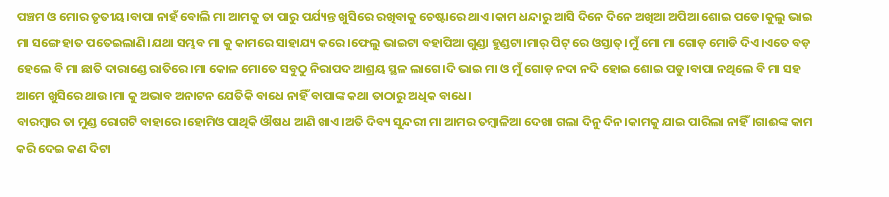ପଞ୍ଚମ ଓ ମୋର ତୃତୀୟ।ବାପା ନାହଁ ବୋଲି ମା ଆମକୁ ତା ପାରୁ ପର୍ଯ୍ୟନ୍ତ ଖୁସିରେ ରଖିବାକୁ ଚେଷ୍ଟାରେ ଥାଏ।କାମ ଧନ୍ଦାରୁ ଆସି ଦିନେ ଦିନେ ଅଖିଆ ଅପିଆ ଶୋଇ ପଡେ।କୁଲୁ ଭାଇ ମା ସଙ୍ଗେ ହାତ ପତେଇଲାଣି।ଯଥା ସମ୍ଭବ ମା କୁ କାମରେ ସାହାଯ୍ୟ କରେ।ଫେଲୁ ଭାଇଟା ବହାପିଆ ଗୁଣ୍ଡା ହୁଣ୍ଡଟା।ମାର୍ ପିଟ୍ ରେ ଓସ୍ତାତ୍।ମୁଁ ମୋ ମା ଗୋଡ଼ ମୋଡି ଦିଏ।ଏତେ ବଡ଼ ହେଲେ ବି ମା ଛାତି ଦାରାଣ୍ଡେ ରାତିରେ।ମା କୋଳ ମୋତେ ସବୁଠୁ ନିରାପଦ ଆଶ୍ରୟ ସ୍ଥଳ ଲାଗେ।ଦି ଭାଇ ମା ଓ ମୁଁ ଗୋଡ଼ ନଦା ନଦି ହୋଇ ଶୋଇ ପଡୁ।ବାପା ନଥିଲେ ବି ମା ସହ ଆମେ ଖୁସିରେ ଥାଉ।ମା କୁ ଅଭାବ ଅନାଟନ ଯେତିକି ବାଧେ ନାହିଁ ବାପାଙ୍କ କଥା ତାଠାରୁ ଅଧିକ ବାଧେ।
ବାରମ୍ବାର ତା ମୁଣ୍ଡ ରୋଗଟି ବାହାରେ।ହୋମିଓ ପାଥିକି ଔଷଧ ଆଣି ଖାଏ।ଅତି ଦିବ୍ୟ ସୁନ୍ଦରୀ ମା ଆମର ତମ୍ବାଳିଆ ଦେଖା ଗଲା ଦିନୁ ଦିନ।କାମକୁ ଯାଇ ପାରିଲା ନାହିଁ।ଗାଈଙ୍କ କାମ କରି ଦେଇ କଣ ଦିଟା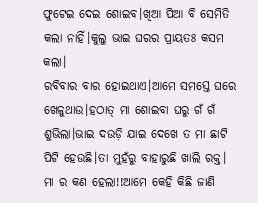ଫୁଟେଇ ଦେଇ ଶୋଇବ।ଖିଆ ପିଆ ବି ସେମିତି କଲା ନାହିଁ।କୁଲୁ ଭାଇ ଘରର ପ୍ରାୟତଃ କସମ କଲା।
ରବିବାର ବାର ହୋଇଥାଏ।ଆମେ ସମସ୍ତେ ଘରେ ଖେଳୁଥାଉ।ହଠାତ୍ ମା ଶୋଇବା ଘରୁ ଗଁ ଗଁ ଶୁଭିଲା।ଭାଇ ଦଉଡ଼ି ଯାଇ ଦେଖେ ତ ମା ଛାଟି ପିଟି ହେଉଛି।ତା ମୁହଁରୁ ବାହାରୁଛି ଖାଲି ରକ୍ତ।
ମା ର କଣ ହେଲା!!ଆମେ କେହି କିଛି ଜାଣି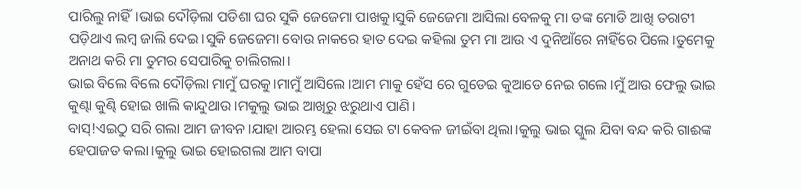ପାରିଲୁ ନାହିଁ।ଭାଇ ଦୌଡ଼ିଲା ପଡିଶା ଘର ସୁକି ଜେଜେମା ପାଖକୁ।ସୁକି ଜେଜେମା ଆସିଲା ବେଳକୁ ମା ଡଙ୍କ ମୋଡି ଆଖି ତରାଟୀ ପଡ଼ିଥାଏ ଲମ୍ବ ଜାଲି ଦେଇ।ସୁକି ଜେଜେମା ବୋଉ ନାକରେ ହାତ ଦେଇ କହିଲା ତୁମ ମା ଆଉ ଏ ଦୁନିଆଁରେ ନାହିଁରେ ପିଲେ।ତୁମେକୁ ଅନାଥ କରି ମା ତୁମର ସେପାରିକୁ ଚାଲିଗଲା।
ଭାଇ ବିଲେ ବିଲେ ଦୌଡ଼ିଲା ମାମୁଁ ଘରକୁ।ମାମୁଁ ଆସିଲେ।ଆମ ମାକୁ ହେଁସ ରେ ଗୁଡେଇ କୁଆଡେ ନେଇ ଗଲେ।ମୁଁ ଆଉ ଫେଲୁ ଭାଇ କୁଣ୍ଢା କୁଣ୍ଢି ହୋଇ ଖାଲି କାନ୍ଦୁଥାଉ।ମକୁଲୁ ଭାଇ ଆଖିରୁ ଝରୁଥାଏ ପାଣି।
ବାସ୍!ଏଇଠୁ ସରି ଗଲା ଆମ ଜୀବନ।ଯାହା ଆରମ୍ଭ ହେଲା ସେଇ ଟା କେବଳ ଜୀଇଁବା ଥିଲା।କୁଲୁ ଭାଇ ସ୍କୁଲ ଯିବା ବନ୍ଦ କରି ଗାଈଙ୍କ ହେପାଜତ କଲା।କୁଲୁ ଭାଇ ହୋଇଗଲା ଆମ ବାପା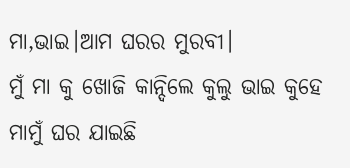ମା,ଭାଇ।ଆମ ଘରର ମୁରବୀ।
ମୁଁ ମା କୁ ଖୋଜି କାନ୍ଦିଲେ କୁଲୁ ଭାଇ କୁହେ ମାମୁଁ ଘର ଯାଇଛି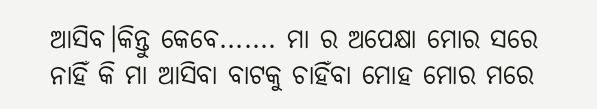ଆସିବ।କିନ୍ତୁ କେବେ....... ମା ର ଅପେକ୍ଷା ମୋର ସରେ ନାହିଁ କି ମା ଆସିବା ବାଟକୁ ଚାହିଁବା ମୋହ ମୋର ମରେ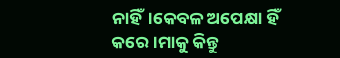ନାହିଁ।କେବଳ ଅପେକ୍ଷା ହିଁ କରେ।ମାକୁ କିନ୍ତୁ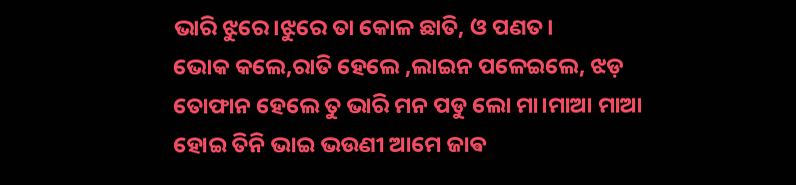ଭାରି ଝୁରେ।ଝୁରେ ତା କୋଳ ଛାତି, ଓ ପଣତ।
ଭୋକ କଲେ,ରାତି ହେଲେ ,ଲାଇନ ପଳେଇଲେ, ଝଡ଼ ତୋଫାନ ହେଲେ ତୁ ଭାରି ମନ ପଡୁ ଲୋ ମା।ମାଆ ମାଆ ହୋଇ ତିନି ଭାଇ ଭଉଣୀ ଆମେ ଜାଵ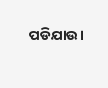ପଡିଯାଉ।